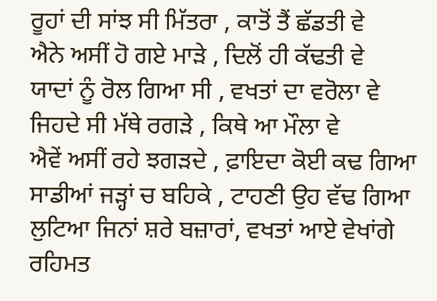ਰੂਹਾਂ ਦੀ ਸਾਂਝ ਸੀ ਮਿੱਤਰਾ , ਕਾਤੋਂ ਤੈਂ ਛੱਡਤੀ ਵੇ
ਐਨੇ ਅਸੀਂ ਹੋ ਗਏ ਮਾੜੇ , ਦਿਲੋਂ ਹੀ ਕੱਢਤੀ ਵੇ
ਯਾਦਾਂ ਨੂੰ ਰੋਲ ਗਿਆ ਸੀ , ਵਖਤਾਂ ਦਾ ਵਰੋਲਾ ਵੇ
ਜਿਹਦੇ ਸੀ ਮੱਥੇ ਰਗੜੇ , ਕਿਥੇ ਆ ਮੌਲਾ ਵੇ
ਐਵੇਂ ਅਸੀਂ ਰਹੇ ਝਗੜਦੇ , ਫ਼ਾਇਦਾ ਕੋਈ ਕਢ ਗਿਆ
ਸਾਡੀਆਂ ਜੜ੍ਹਾਂ ਚ ਬਹਿਕੇ , ਟਾਹਣੀ ਉਹ ਵੱਢ ਗਿਆ
ਲੁਟਿਆ ਜਿਨਾਂ ਸ਼ਰੇ ਬਜ਼ਾਰਾਂ, ਵਖਤਾਂ ਆਏ ਵੇਖਾਂਗੇ
ਰਹਿਮਤ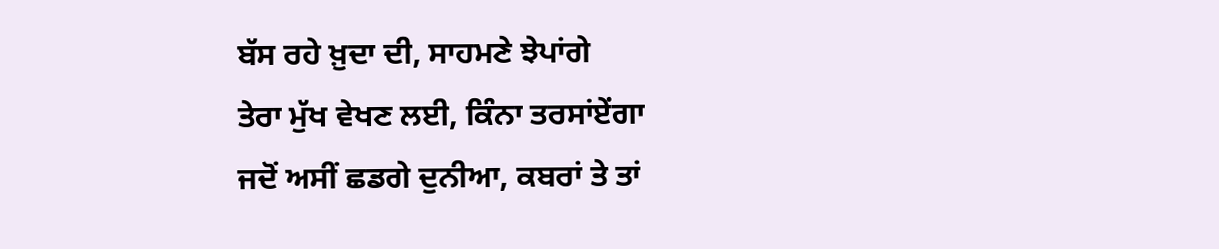ਬੱਸ ਰਹੇ ਖ਼ੁਦਾ ਦੀ, ਸਾਹਮਣੇ ਝੇਪਾਂਗੇ
ਤੇਰਾ ਮੁੱਖ ਵੇਖਣ ਲਈ, ਕਿੰਨਾ ਤਰਸਾਂਏਂਗਾ
ਜਦੋਂ ਅਸੀਂ ਛਡਗੇ ਦੁਨੀਆ, ਕਬਰਾਂ ਤੇ ਤਾਂ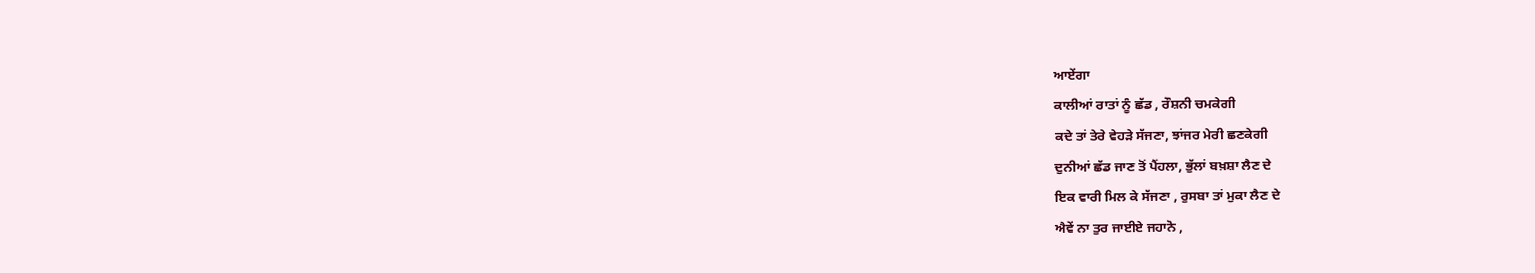ਆਏਂਗਾ
ਕਾਲੀਆਂ ਰਾਤਾਂ ਨੂੰ ਛੱਡ , ਰੌਸ਼ਨੀ ਚਮਕੇਗੀ
ਕਦੇ ਤਾਂ ਤੇਰੇ ਵੇਹੜੇ ਸੱਜਣਾ, ਝਾਂਜਰ ਮੇਰੀ ਛਣਕੇਗੀ
ਦੁਨੀਆਂ ਛੱਡ ਜਾਣ ਤੋਂ ਪੈਂਹਲਾ, ਭੁੱਲਾਂ ਬਖ਼ਸ਼ਾ ਲੈਣ ਦੇ
ਇਕ ਵਾਰੀ ਮਿਲ ਕੇ ਸੱਜਣਾ , ਰੁਸਬਾ ਤਾਂ ਮੁਕਾ ਲੈਣ ਦੇ
ਐਵੇਂ ਨਾ ਤੁਰ ਜਾਈਏ ਜਹਾਨੋ ,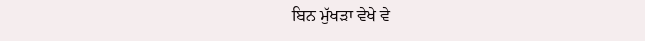ਬਿਨ ਮੁੱਖੜਾ ਵੇਖੇ ਵੇ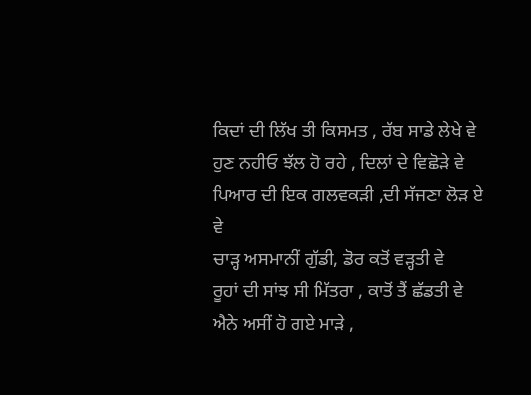ਕਿਦਾਂ ਦੀ ਲਿੱਖ ਤੀ ਕਿਸਮਤ , ਰੱਬ ਸਾਡੇ ਲੇਖੇ ਵੇ
ਹੁਣ ਨਹੀਓ ਝੱਲ ਹੋ ਰਹੇ , ਦਿਲਾਂ ਦੇ ਵਿਛੋੜੇ ਵੇ
ਪਿਆਰ ਦੀ ਇਕ ਗਲਵਕੜੀ ,ਦੀ ਸੱਜਣਾ ਲੋੜ ਏ ਵੇ
ਚਾੜ੍ਹ ਅਸਮਾਨੀਂ ਗੁੱਡੀ, ਡੋਰ ਕਤੋਂ ਵੜ੍ਹਤੀ ਵੇ
ਰੂਹਾਂ ਦੀ ਸਾਂਝ ਸੀ ਮਿੱਤਰਾ , ਕਾਤੋਂ ਤੈਂ ਛੱਡਤੀ ਵੇ
ਐਨੇ ਅਸੀਂ ਹੋ ਗਏ ਮਾੜੇ ,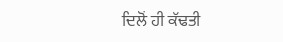ਦਿਲੋਂ ਹੀ ਕੱਢਤੀ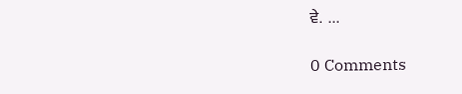ਵੇ. ...

0 Comments